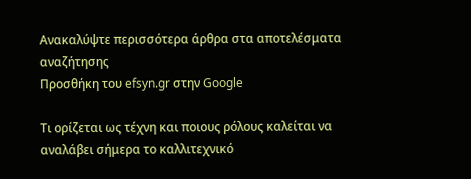Ανακαλύψτε περισσότερα άρθρα στα αποτελέσματα αναζήτησης
Προσθήκη του efsyn.gr στην Google

Τι ορίζεται ως τέχνη και ποιους ρόλους καλείται να αναλάβει σήμερα το καλλιτεχνικό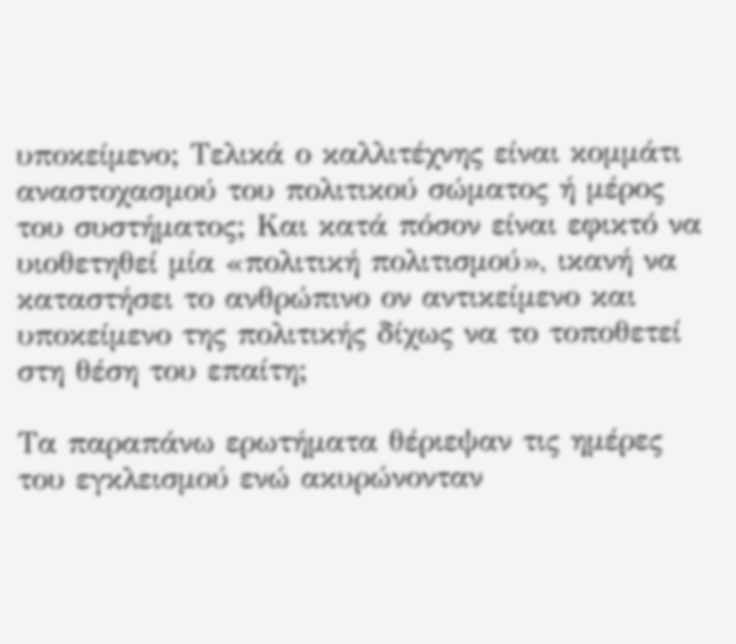υποκείμενο; Τελικά ο καλλιτέχνης είναι κομμάτι αναστοχασμού του πολιτικού σώματος ή μέρος του συστήματος; Και κατά πόσον είναι εφικτό να υιοθετηθεί μία «πολιτική πολιτισμού», ικανή να καταστήσει το ανθρώπινο ον αντικείμενο και υποκείμενο της πολιτικής δίχως να το τοποθετεί στη θέση του επαίτη;

Τα παραπάνω ερωτήματα θέριεψαν τις ημέρες του εγκλεισμού ενώ ακυρώνονταν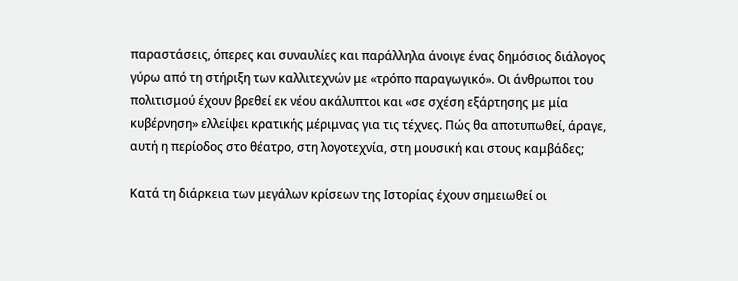παραστάσεις, όπερες και συναυλίες και παράλληλα άνοιγε ένας δημόσιος διάλογος γύρω από τη στήριξη των καλλιτεχνών με «τρόπο παραγωγικό». Οι άνθρωποι του πολιτισμού έχουν βρεθεί εκ νέου ακάλυπτοι και «σε σχέση εξάρτησης με μία κυβέρνηση» ελλείψει κρατικής μέριμνας για τις τέχνες. Πώς θα αποτυπωθεί, άραγε, αυτή η περίοδος στο θέατρο, στη λογοτεχνία, στη μουσική και στους καμβάδες;

Κατά τη διάρκεια των μεγάλων κρίσεων της Ιστορίας έχουν σημειωθεί οι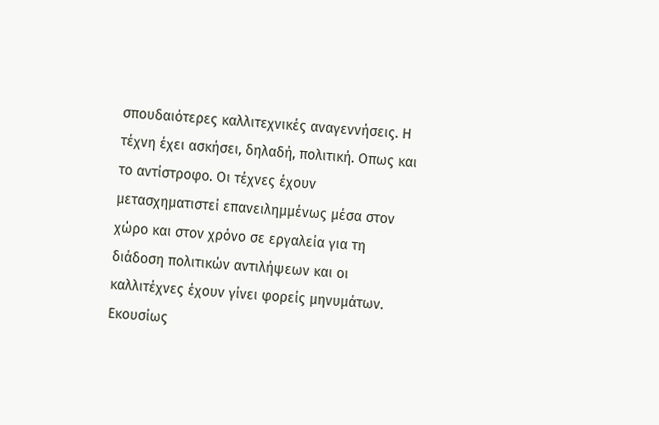σπουδαιότερες καλλιτεχνικές αναγεννήσεις. Η τέχνη έχει ασκήσει, δηλαδή, πολιτική. Οπως και το αντίστροφο. Οι τέχνες έχουν μετασχηματιστεί επανειλημμένως μέσα στον χώρο και στον χρόνο σε εργαλεία για τη διάδοση πολιτικών αντιλήψεων και οι καλλιτέχνες έχουν γίνει φορείς μηνυμάτων. Εκουσίως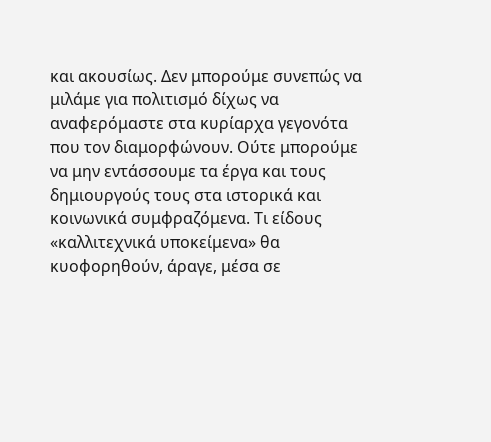και ακουσίως. Δεν μπορούμε συνεπώς να μιλάμε για πολιτισμό δίχως να αναφερόμαστε στα κυρίαρχα γεγονότα που τον διαμορφώνουν. Ούτε μπορούμε να μην εντάσσουμε τα έργα και τους δημιουργούς τους στα ιστορικά και κοινωνικά συμφραζόμενα. Τι είδους «καλλιτεχνικά υποκείμενα» θα κυοφορηθούν, άραγε, μέσα σε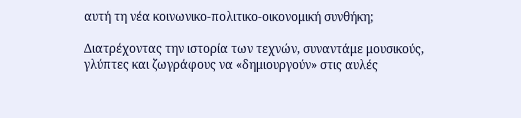αυτή τη νέα κοινωνικο-πολιτικο-οικονομική συνθήκη;

Διατρέχοντας την ιστορία των τεχνών, συναντάμε μουσικούς, γλύπτες και ζωγράφους να «δημιουργούν» στις αυλές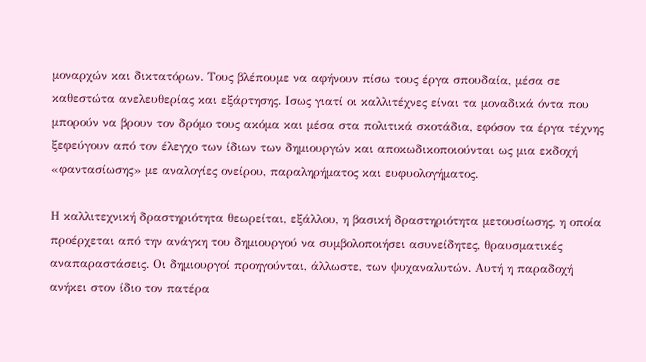μοναρχών και δικτατόρων. Τους βλέπουμε να αφήνουν πίσω τους έργα σπουδαία, μέσα σε καθεστώτα ανελευθερίας και εξάρτησης. Ισως γιατί οι καλλιτέχνες είναι τα μοναδικά όντα που μπορούν να βρουν τον δρόμο τους ακόμα και μέσα στα πολιτικά σκοτάδια, εφόσον τα έργα τέχνης ξεφεύγουν από τον έλεγχο των ίδιων των δημιουργών και αποκωδικοποιούνται ως μια εκδοχή «φαντασίωσης» με αναλογίες ονείρου, παραληρήματος και ευφυολογήματος.

Η καλλιτεχνική δραστηριότητα θεωρείται, εξάλλου, η βασική δραστηριότητα μετουσίωσης, η οποία προέρχεται από την ανάγκη του δημιουργού να συμβολοποιήσει ασυνείδητες, θραυσματικές αναπαραστάσεις. Οι δημιουργοί προηγούνται, άλλωστε, των ψυχαναλυτών. Αυτή η παραδοχή ανήκει στον ίδιο τον πατέρα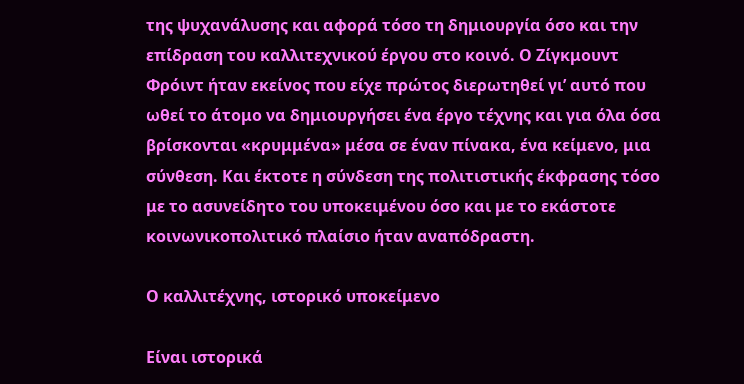της ψυχανάλυσης και αφορά τόσο τη δημιουργία όσο και την επίδραση του καλλιτεχνικού έργου στο κοινό. Ο Ζίγκμουντ Φρόιντ ήταν εκείνος που είχε πρώτος διερωτηθεί γι’ αυτό που ωθεί το άτομο να δημιουργήσει ένα έργο τέχνης και για όλα όσα βρίσκονται «κρυμμένα» μέσα σε έναν πίνακα, ένα κείμενο, μια σύνθεση. Και έκτοτε η σύνδεση της πολιτιστικής έκφρασης τόσο με το ασυνείδητο του υποκειμένου όσο και με το εκάστοτε κοινωνικοπολιτικό πλαίσιο ήταν αναπόδραστη.

Ο καλλιτέχνης, ιστορικό υποκείμενο

Είναι ιστορικά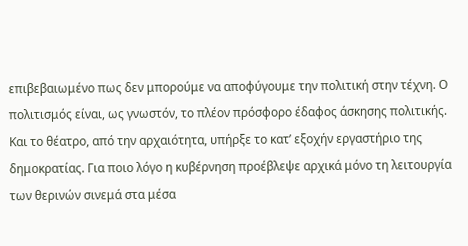επιβεβαιωμένο πως δεν μπορούμε να αποφύγουμε την πολιτική στην τέχνη. Ο πολιτισμός είναι, ως γνωστόν, το πλέον πρόσφορο έδαφος άσκησης πολιτικής. Και το θέατρο, από την αρχαιότητα, υπήρξε το κατ’ εξοχήν εργαστήριο της δημοκρατίας. Για ποιο λόγο η κυβέρνηση προέβλεψε αρχικά μόνο τη λειτουργία των θερινών σινεμά στα μέσα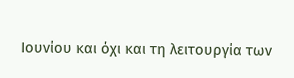Ιουνίου και όχι και τη λειτουργία των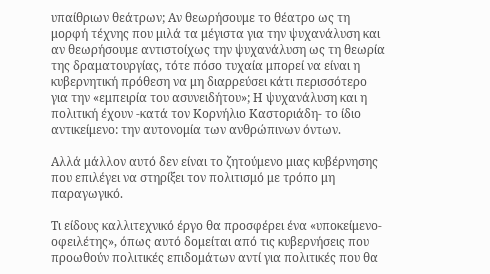υπαίθριων θεάτρων; Αν θεωρήσουμε το θέατρο ως τη μορφή τέχνης που μιλά τα μέγιστα για την ψυχανάλυση και αν θεωρήσουμε αντιστοίχως την ψυχανάλυση ως τη θεωρία της δραματουργίας, τότε πόσο τυχαία μπορεί να είναι η κυβερνητική πρόθεση να μη διαρρεύσει κάτι περισσότερο για την «εμπειρία του ασυνειδήτου»; Η ψυχανάλυση και η πολιτική έχουν -κατά τον Κορνήλιο Καστοριάδη- το ίδιο αντικείμενο: την αυτονομία των ανθρώπινων όντων.

Αλλά μάλλον αυτό δεν είναι το ζητούμενο μιας κυβέρνησης που επιλέγει να στηρίξει τον πολιτισμό με τρόπο μη παραγωγικό.

Τι είδους καλλιτεχνικό έργο θα προσφέρει ένα «υποκείμενο-οφειλέτης», όπως αυτό δομείται από τις κυβερνήσεις που προωθούν πολιτικές επιδομάτων αντί για πολιτικές που θα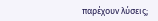παρέχουν λύσεις;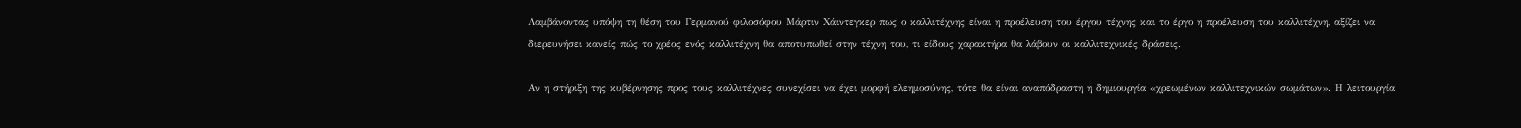Λαμβάνοντας υπόψη τη θέση του Γερμανού φιλοσόφου Μάρτιν Χάιντεγκερ πως ο καλλιτέχνης είναι η προέλευση του έργου τέχνης και το έργο η προέλευση του καλλιτέχνη, αξίζει να διερευνήσει κανείς πώς το χρέος ενός καλλιτέχνη θα αποτυπωθεί στην τέχνη του, τι είδους χαρακτήρα θα λάβουν οι καλλιτεχνικές δράσεις.

Αν η στήριξη της κυβέρνησης προς τους καλλιτέχνες συνεχίσει να έχει μορφή ελεημοσύνης, τότε θα είναι αναπόδραστη η δημιουργία «χρεωμένων καλλιτεχνικών σωμάτων». Η λειτουργία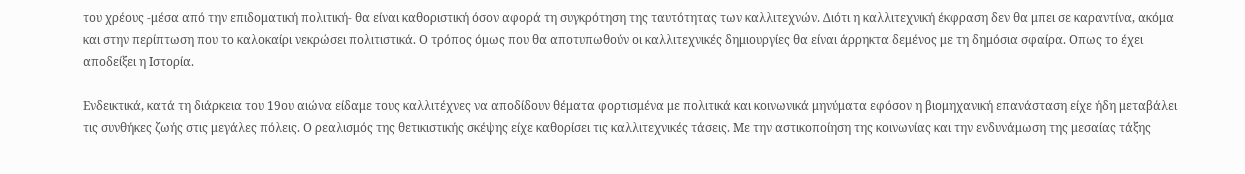του χρέους -μέσα από την επιδοματική πολιτική- θα είναι καθοριστική όσον αφορά τη συγκρότηση της ταυτότητας των καλλιτεχνών. Διότι η καλλιτεχνική έκφραση δεν θα μπει σε καραντίνα, ακόμα και στην περίπτωση που το καλοκαίρι νεκρώσει πολιτιστικά. Ο τρόπος όμως που θα αποτυπωθούν οι καλλιτεχνικές δημιουργίες θα είναι άρρηκτα δεμένος με τη δημόσια σφαίρα. Οπως το έχει αποδείξει η Ιστορία.

Ενδεικτικά, κατά τη διάρκεια του 19ου αιώνα είδαμε τους καλλιτέχνες να αποδίδουν θέματα φορτισμένα με πολιτικά και κοινωνικά μηνύματα εφόσον η βιομηχανική επανάσταση είχε ήδη μεταβάλει τις συνθήκες ζωής στις μεγάλες πόλεις. Ο ρεαλισμός της θετικιστικής σκέψης είχε καθορίσει τις καλλιτεχνικές τάσεις. Με την αστικοποίηση της κοινωνίας και την ενδυνάμωση της μεσαίας τάξης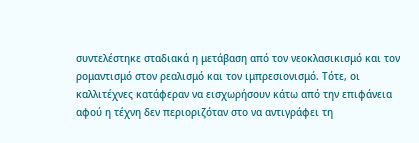συντελέστηκε σταδιακά η μετάβαση από τον νεοκλασικισμό και τον ρομαντισμό στον ρεαλισμό και τον ιμπρεσιονισμό. Τότε, οι καλλιτέχνες κατάφεραν να εισχωρήσουν κάτω από την επιφάνεια αφού η τέχνη δεν περιοριζόταν στο να αντιγράφει τη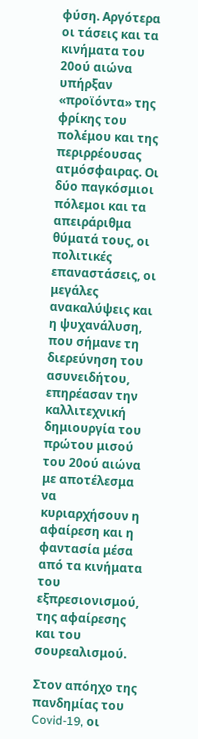φύση. Αργότερα οι τάσεις και τα κινήματα του 20ού αιώνα υπήρξαν «προϊόντα» της φρίκης του πολέμου και της περιρρέουσας ατμόσφαιρας. Οι δύο παγκόσμιοι πόλεμοι και τα απειράριθμα θύματά τους, οι πολιτικές επαναστάσεις, οι μεγάλες ανακαλύψεις και η ψυχανάλυση, που σήμανε τη διερεύνηση του ασυνειδήτου, επηρέασαν την καλλιτεχνική δημιουργία του πρώτου μισού του 20ού αιώνα με αποτέλεσμα να κυριαρχήσουν η αφαίρεση και η φαντασία μέσα από τα κινήματα του εξπρεσιονισμού, της αφαίρεσης και του σουρεαλισμού.

Στον απόηχο της πανδημίας του Covid-19, οι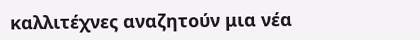καλλιτέχνες αναζητούν μια νέα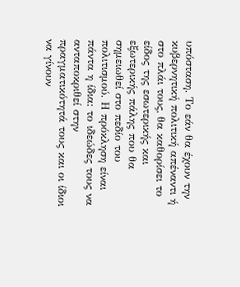υπόσταση. Το εάν θα έχουν την κυβερνητική πολιτική απέναντι ή στο πλάι τους, θα καθορίσει το είδος της εσωτερικής και εξωτερικής πάλης που θα σημειωθεί στο πεδίο του πολιτισμού. Η πρόκληση είναι πάντα η ίδια: το ιδεώδες τους να ανταποκριθεί στην πραγματικότητά τους και οι ίδιοι να γίνουν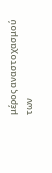μέρος αναστοχασμού των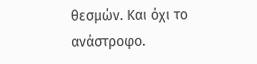θεσμών. Και όχι το ανάστροφο.